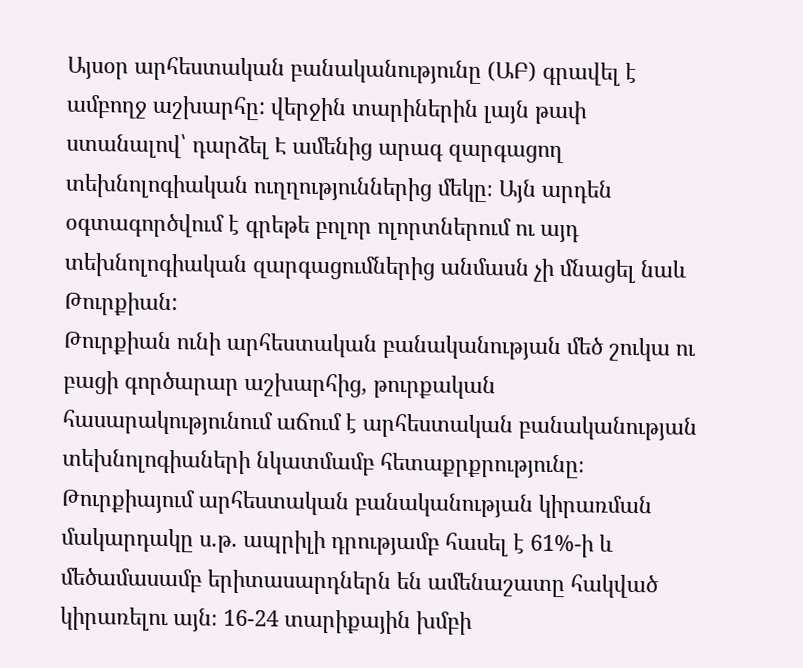Այսօր արհեստական բանականությունը (ԱԲ) գրավել է ամբողջ աշխարհը: վերջին տարիներին լայն թափ ստանալով՝ դարձել Է ամենից արագ զարգացող տեխնոլոգիական ուղղություններից մեկը։ Այն արդեն օգտագործվում է գրեթե բոլոր ոլորտներում ու այդ տեխնոլոգիական զարգացումներից անմասն չի մնացել նաև Թուրքիան:
Թուրքիան ունի արհեստական բանականության մեծ շուկա ու բացի գործարար աշխարհից, թուրքական հասարակությունում աճում է արհեստական բանականության տեխնոլոգիաների նկատմամբ հետաքրքրությունը։
Թուրքիայում արհեստական բանականության կիրառման մակարդակը ս.թ. ապրիլի դրությամբ հասել է 61%-ի և մեծամասամբ երիտասարդներն են ամենաշատը հակված կիրառելու այն։ 16-24 տարիքային խմբի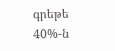գրեթե 40%-ն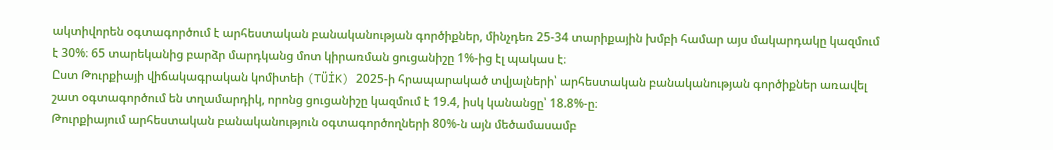ակտիվորեն օգտագործում է արհեստական բանականության գործիքներ, մինչդեռ 25-34 տարիքային խմբի համար այս մակարդակը կազմում է 30%։ 65 տարեկանից բարձր մարդկանց մոտ կիրառման ցուցանիշը 1%-ից էլ պակաս է։
Ըստ Թուրքիայի վիճակագրական կոմիտեի (TÜİK) 2025-ի հրապարակած տվյալների՝ արհեստական բանականության գործիքներ առավել շատ օգտագործում են տղամարդիկ, որոնց ցուցանիշը կազմում է 19.4, իսկ կանանցը՝ 18.8%-ը։
Թուրքիայում արհեստական բանականություն օգտագործողների 80%-ն այն մեծամասամբ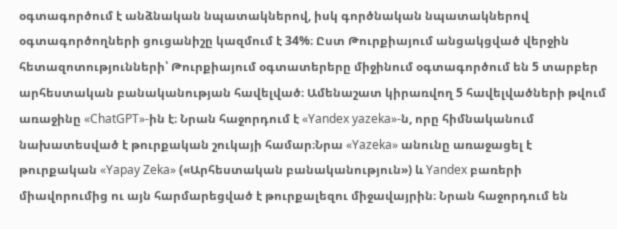օգտագործում է անձնական նպատակներով, իսկ գործնական նպատակներով օգտագործողների ցուցանիշը կազմում է 34%։ Ըստ Թուրքիայում անցակցված վերջին հետազոտությունների՝ Թուրքիայում օգտատերերը միջինում օգտագործում են 5 տարբեր արհեստական բանականության հավելված։ Ամենաշատ կիրառվող 5 հավելվածների թվում առաջինը «ChatGPT»-ին է։ Նրան հաջորդում է «Yandex yazeka»-ն, որը հիմնականում նախատեսված է թուրքական շուկայի համար։Նրա «Yazeka» անունը առաջացել է թուրքական «Yapay Zeka» («Արհեստական բանականություն») և Yandex բառերի միավորումից ու այն հարմարեցված է թուրքալեզու միջավայրին։ Նրան հաջորդում են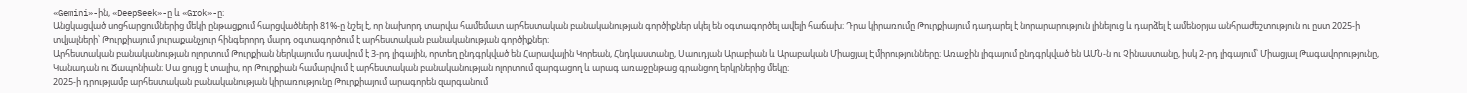«Gemini»-ին, «DeepSeek»-ը և «Grok»-ը։
Անցկացված սոցհարցումներից մեկի ընթացքում հարցվածների 81%-ը նշել է, որ նախորդ տարվա համեմատ արհեստական բանականության գործիքներ սկել են օգտագործել ավելի հաճախ։ Դրա կիրառումը Թուրքիայում դադարել է նորարարություն լինելուց և դարձել է ամենօրյա անհրաժեշտություն ու ըստ 2025-ի տվյալների՝ Թուրքիայում յուրաքանչյուր հինգերորդ մարդ օգտագործում է արհեստական բանականության գործիքներ։
Արհեստական բանականության ոլորտում Թուրքիան ներկայումս դասվում է 3-րդ լիգային, որտեղ ընդգրկված են Հարավային Կորեան, Հնդկաստանը, Սաուդյան Արաբիան և Արաբական Միացյալ Էմիրությունները։ Առաջին լիգայում ընդգրկված են ԱՄՆ-ն ու Չինաստանը, իսկ 2-րդ լիգայում՝ Միացյալ Թագավորությունը, Կանադան ու Ճապոնիան։ Սա ցույց է տալիս, որ Թուրքիան համարվում է արհեստական բանականության ոլորտում զարգացող և արագ առաջընթաց գրանցող երկրներից մեկը։
2025-ի դրությամբ արհեստական բանականության կիրառությունը Թուրքիայում արագորեն զարգանում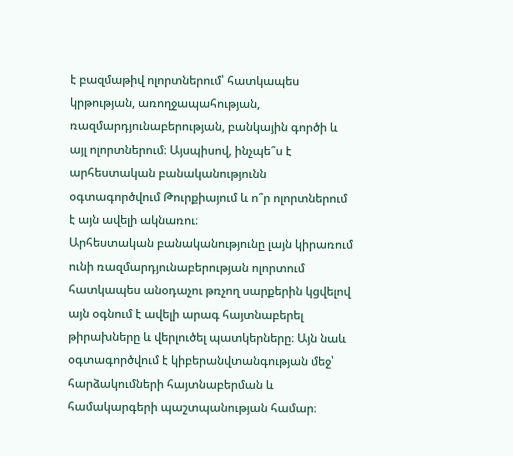է բազմաթիվ ոլորտներում՝ հատկապես կրթության, առողջապահության, ռազմարդյունաբերության, բանկային գործի և այլ ոլորտներում։ Այսպիսով, ինչպե՞ս է արհեստական բանականությունն օգտագործվում Թուրքիայում և ո՞ր ոլորտներում է այն ավելի ակնառու։
Արհեստական բանականությունը լայն կիրառում ունի ռազմարդյունաբերության ոլորտում հատկապես անօդաչու թռչող սարքերին կցվելով այն օգնում է ավելի արագ հայտնաբերել թիրախները և վերլուծել պատկերները։ Այն նաև օգտագործվում է կիբերանվտանգության մեջ՝ հարձակումների հայտնաբերման և համակարգերի պաշտպանության համար։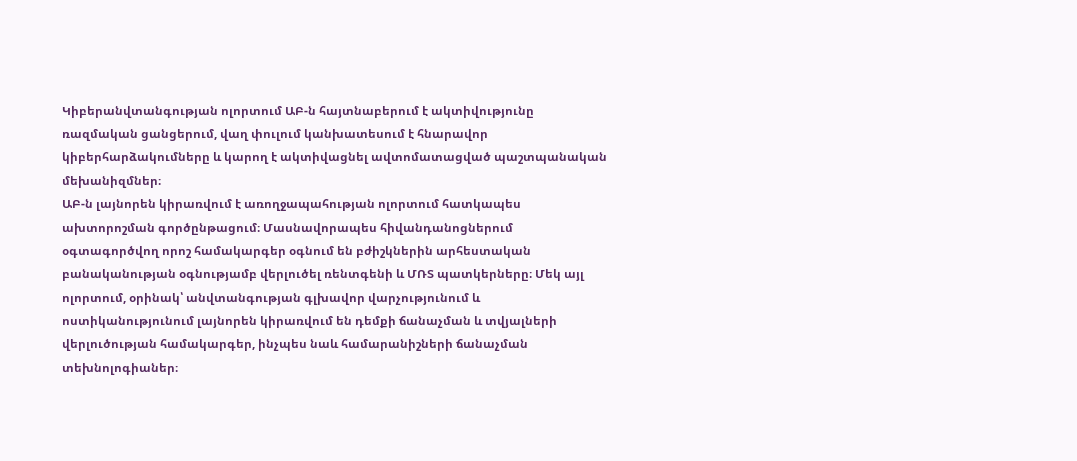Կիբերանվտանգության ոլորտում ԱԲ-ն հայտնաբերում է ակտիվությունը ռազմական ցանցերում, վաղ փուլում կանխատեսում է հնարավոր կիբերհարձակումները և կարող է ակտիվացնել ավտոմատացված պաշտպանական մեխանիզմներ։
ԱԲ-ն լայնորեն կիրառվում է առողջապահության ոլորտում հատկապես ախտորոշման գործընթացում։ Մասնավորապես հիվանդանոցներում օգտագործվող որոշ համակարգեր օգնում են բժիշկներին արհեստական բանականության օգնությամբ վերլուծել ռենտգենի և ՄՌՏ պատկերները։ Մեկ այլ ոլորտում, օրինակ՝ անվտանգության գլխավոր վարչությունում և ոստիկանությունում լայնորեն կիրառվում են դեմքի ճանաչման և տվյալների վերլուծության համակարգեր, ինչպես նաև համարանիշների ճանաչման տեխնոլոգիաներ։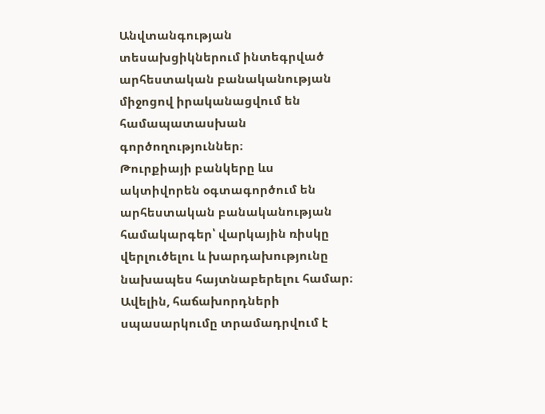Անվտանգության տեսախցիկներում ինտեգրված արհեստական բանականության միջոցով իրականացվում են համապատասխան գործողություններ։
Թուրքիայի բանկերը ևս ակտիվորեն օգտագործում են արհեստական բանականության համակարգեր՝ վարկային ռիսկը վերլուծելու և խարդախությունը նախապես հայտնաբերելու համար։ Ավելին, հաճախորդների սպասարկումը տրամադրվում է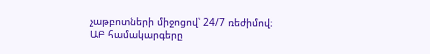չաթբոտների միջոցով՝ 24/7 ռեժիմով։
ԱԲ համակարգերը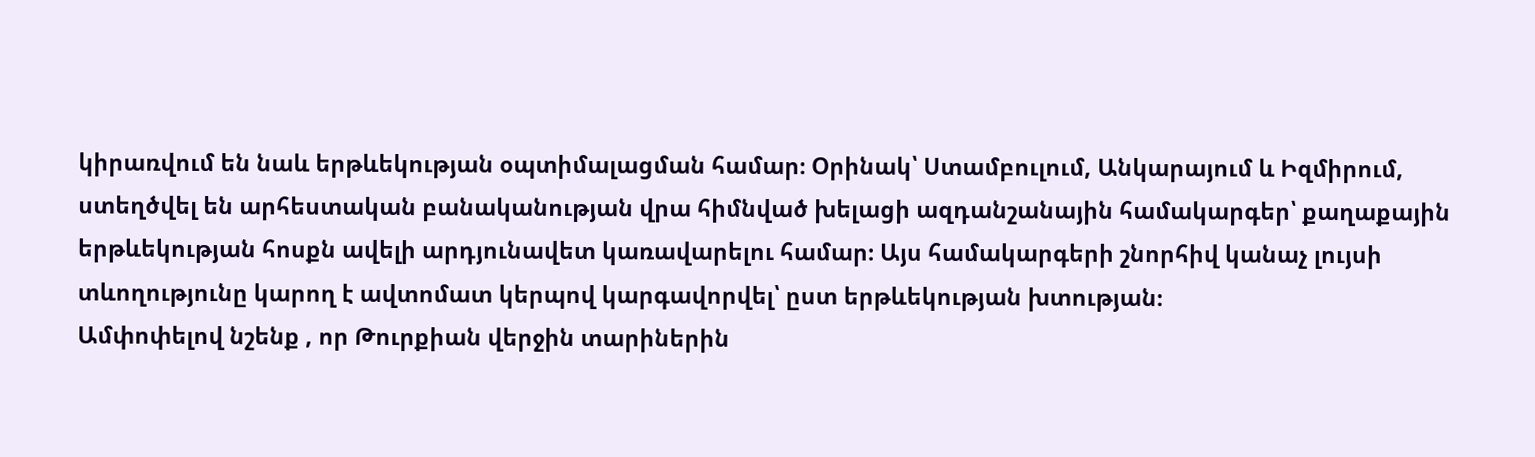կիրառվում են նաև երթևեկության օպտիմալացման համար։ Օրինակ՝ Ստամբուլում, Անկարայում և Իզմիրում, ստեղծվել են արհեստական բանականության վրա հիմնված խելացի ազդանշանային համակարգեր՝ քաղաքային երթևեկության հոսքն ավելի արդյունավետ կառավարելու համար։ Այս համակարգերի շնորհիվ կանաչ լույսի տևողությունը կարող է ավտոմատ կերպով կարգավորվել՝ ըստ երթևեկության խտության։
Ամփոփելով նշենք , որ Թուրքիան վերջին տարիներին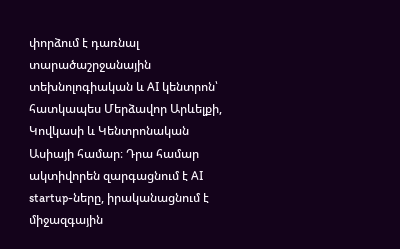փորձում է դառնալ տարածաշրջանային տեխնոլոգիական և AI կենտրոն՝ հատկապես Մերձավոր Արևելքի, Կովկասի և Կենտրոնական Ասիայի համար։ Դրա համար ակտիվորեն զարգացնում է AI startup-ները, իրականացնում է միջազգային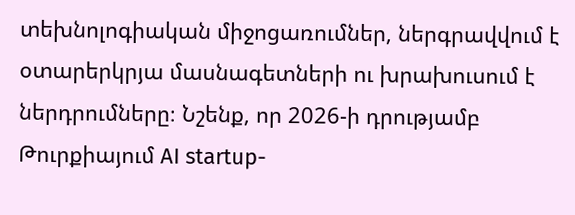տեխնոլոգիական միջոցառումներ, ներգրավվում է օտարերկրյա մասնագետների ու խրախուսում է ներդրումները։ Նշենք, որ 2026-ի դրությամբ Թուրքիայում AI startup-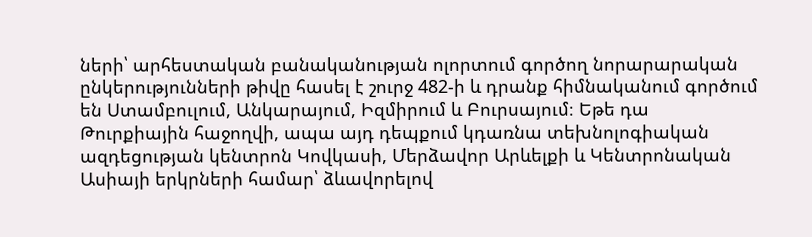ների՝ արհեստական բանականության ոլորտում գործող նորարարական ընկերությունների թիվը հասել է շուրջ 482-ի և դրանք հիմնականում գործում են Ստամբուլում, Անկարայում, Իզմիրում և Բուրսայում։ Եթե դա Թուրքիային հաջողվի, ապա այդ դեպքում կդառնա տեխնոլոգիական ազդեցության կենտրոն Կովկասի, Մերձավոր Արևելքի և Կենտրոնական Ասիայի երկրների համար՝ ձևավորելով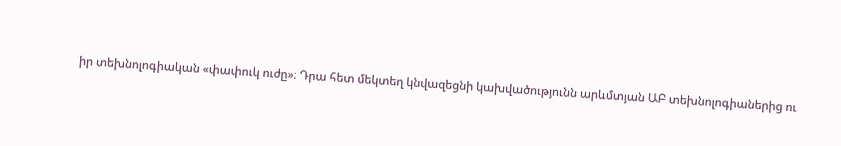իր տեխնոլոգիական «փափուկ ուժը»։ Դրա հետ մեկտեղ կնվազեցնի կախվածությունն արևմտյան ԱԲ տեխնոլոգիաներից ու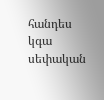հանդես կգա սեփական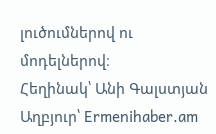լուծումներով ու մոդելներով։
Հեղինակ՝ Անի Գալստյան
Աղբյուր՝ Ermenihaber.am